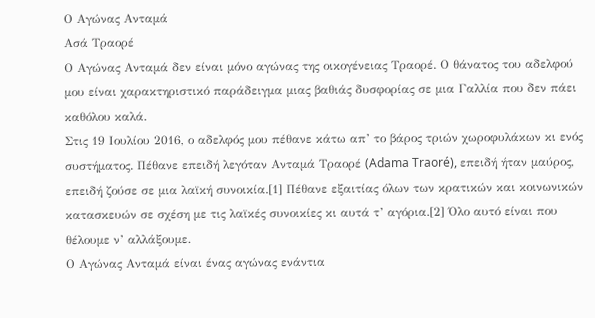Ο Αγώνας Ανταμά
Ασά Τραορέ
Ο Αγώνας Ανταµά δεν είναι µόνο αγώνας της οικογένειας Τραορέ. Ο θάνατος του αδελφού µου είναι χαρακτηριστικό παράδειγµα µιας βαθιάς δυσφορίας σε µια Γαλλία που δεν πάει καθόλου καλά.
Στις 19 Ιουλίου 2016, ο αδελφός µου πέθανε κάτω απ’ το βάρος τριών χωροφυλάκων κι ενός συστήµατος. Πέθανε επειδή λεγόταν Ανταµά Τραορέ (Adama Traoré), επειδή ήταν µαύρος, επειδή ζούσε σε µια λαϊκή συνοικία.[1] Πέθανε εξαιτίας όλων των κρατικών και κοινωνικών κατασκευών σε σχέση µε τις λαϊκές συνοικίες κι αυτά τ’ αγόρια.[2] Όλο αυτό είναι που θέλουµε ν’ αλλάξουµε.
Ο Αγώνας Ανταµά είναι ένας αγώνας ενάντια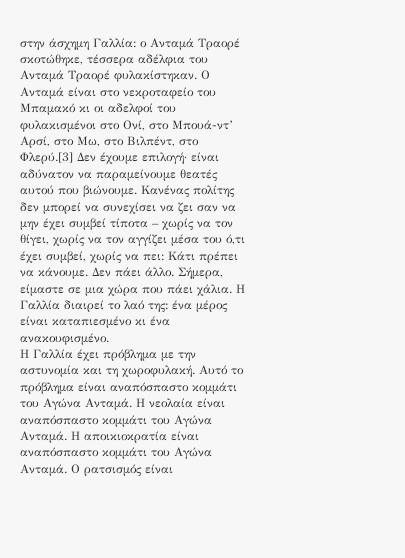στην άσχηµη Γαλλία: ο Ανταµά Τραορέ σκοτώθηκε, τέσσερα αδέλφια του Ανταµά Τραορέ φυλακίστηκαν. Ο Ανταµά είναι στο νεκροταφείο του Μπαµακό κι οι αδελφοί του φυλακισµένοι στο Ονί, στο Μπουά-ντ’ Αρσί, στο Μω, στο Βιλπέντ, στο Φλερύ.[3] ∆εν έχουµε επιλογή· είναι αδύνατον να παραµείνουµε θεατές αυτού που βιώνουµε. Κανένας πολίτης δεν µπορεί να συνεχίσει να ζει σαν να µην έχει συµβεί τίποτα – χωρίς να τον θίγει, χωρίς να τον αγγίζει µέσα του ό,τι έχει συµβεί, χωρίς να πει: Κάτι πρέπει να κάνουµε. ∆εν πάει άλλο. Σήµερα, είµαστε σε µια χώρα που πάει χάλια. Η Γαλλία διαιρεί το λαό της: ένα µέρος είναι καταπιεσµένο κι ένα ανακουφισµένο.
Η Γαλλία έχει πρόβληµα µε την αστυνοµία και τη χωροφυλακή. Αυτό το πρόβληµα είναι αναπόσπαστο κοµµάτι του Αγώνα Ανταµά. Η νεολαία είναι αναπόσπαστο κοµµάτι του Αγώνα Ανταµά. Η αποικιοκρατία είναι αναπόσπαστο κοµµάτι του Αγώνα Ανταµά. Ο ρατσισµός είναι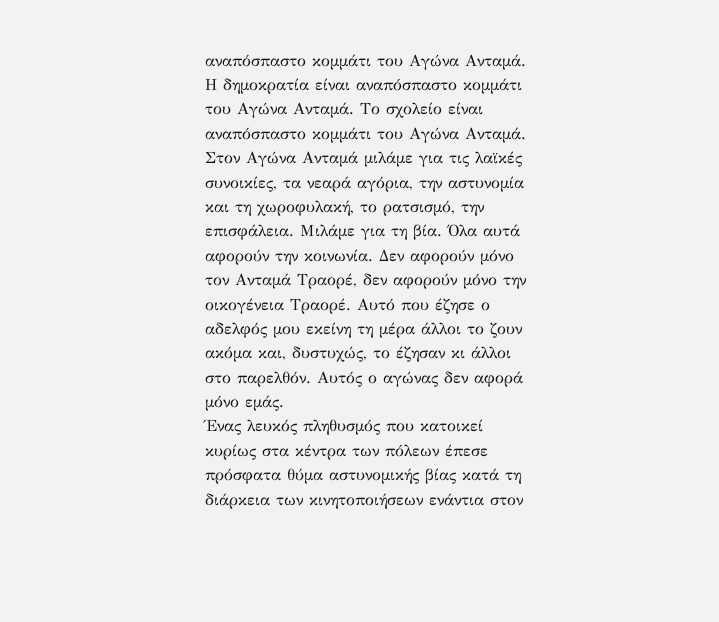αναπόσπαστο κοµµάτι του Αγώνα Ανταµά. Η δηµοκρατία είναι αναπόσπαστο κοµµάτι του Αγώνα Ανταµά. Το σχολείο είναι αναπόσπαστο κοµµάτι του Αγώνα Ανταµά.
Στον Αγώνα Ανταµά µιλάµε για τις λαϊκές συνοικίες, τα νεαρά αγόρια, την αστυνοµία και τη χωροφυλακή, το ρατσισµό, την επισφάλεια. Μιλάµε για τη βία. Όλα αυτά αφορούν την κοινωνία. ∆εν αφορούν µόνο τον Ανταµά Τραορέ, δεν αφορούν µόνο την οικογένεια Τραορέ. Αυτό που έζησε ο αδελφός µου εκείνη τη µέρα άλλοι το ζουν ακόµα και, δυστυχώς, το έζησαν κι άλλοι στο παρελθόν. Αυτός ο αγώνας δεν αφορά µόνο εµάς.
Ένας λευκός πληθυσµός που κατοικεί κυρίως στα κέντρα των πόλεων έπεσε πρόσφατα θύµα αστυνοµικής βίας κατά τη διάρκεια των κινητοποιήσεων ενάντια στον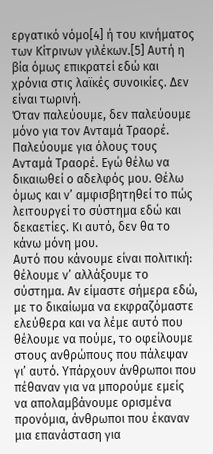εργατικό νόµο[4] ή του κινήµατος των Κίτρινων γιλέκων.[5] Αυτή η βία όµως επικρατεί εδώ και χρόνια στις λαϊκές συνοικίες. ∆εν είναι τωρινή.
Όταν παλεύουµε, δεν παλεύουµε µόνο για τον Ανταµά Τραορέ. Παλεύουµε για όλους τους Ανταµά Τραορέ. Εγώ θέλω να δικαιωθεί ο αδελφός µου. Θέλω όµως και ν’ αµφισβητηθεί το πώς λειτουργεί το σύστηµα εδώ και δεκαετίες. Κι αυτό, δεν θα το κάνω µόνη µου.
Αυτό που κάνουµε είναι πολιτική: θέλουµε ν’ αλλάξουµε το σύστηµα. Αν είµαστε σήµερα εδώ, µε το δικαίωµα να εκφραζόµαστε ελεύθερα και να λέµε αυτό που θέλουµε να πούµε, το οφείλουµε στους ανθρώπους που πάλεψαν γι’ αυτό. Υπάρχουν άνθρωποι που πέθαναν για να µπορούµε εµείς να απολαµβάνουµε ορισµένα προνόµια, άνθρωποι που έκαναν µια επανάσταση για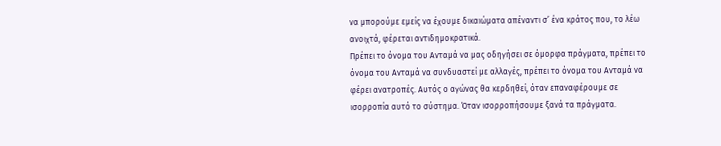να µπορούµε εµείς να έχουµε δικαιώµατα απέναντι σ’ ένα κράτος που, το λέω ανοιχτά, φέρεται αντιδηµοκρατικά.
Πρέπει το όνοµα του Ανταµά να µας οδηγήσει σε όµορφα πράγµατα, πρέπει το όνοµα του Ανταµά να συνδυαστεί µε αλλαγές, πρέπει το όνοµα του Ανταµά να φέρει ανατροπές. Αυτός ο αγώνας θα κερδηθεί, όταν επαναφέρουµε σε ισορροπία αυτό το σύστηµα. Όταν ισορροπήσουµε ξανά τα πράγµατα.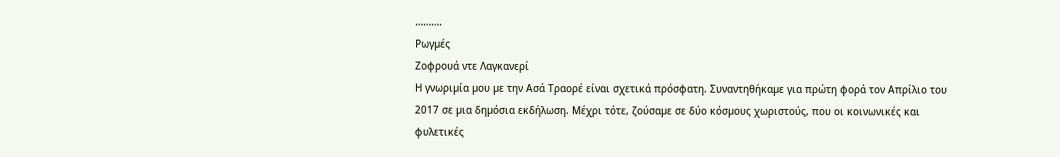……….
Ρωγµές
Ζοφρουά ντε Λαγκανερί
Η γνωριµία µου µε την Ασά Τραορέ είναι σχετικά πρόσφατη. Συναντηθήκαµε για πρώτη φορά τον Απρίλιο του 2017 σε µια δηµόσια εκδήλωση. Μέχρι τότε, ζούσαµε σε δύο κόσµους χωριστούς, που οι κοινωνικές και φυλετικές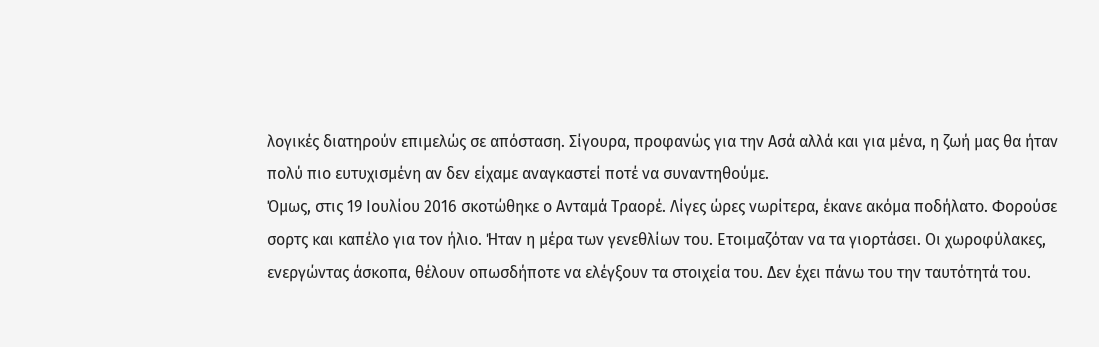λογικές διατηρούν επιµελώς σε απόσταση. Σίγουρα, προφανώς για την Ασά αλλά και για µένα, η ζωή µας θα ήταν πολύ πιο ευτυχισµένη αν δεν είχαµε αναγκαστεί ποτέ να συναντηθούµε.
Όµως, στις 19 Ιουλίου 2016 σκοτώθηκε ο Ανταµά Τραορέ. Λίγες ώρες νωρίτερα, έκανε ακόµα ποδήλατο. Φορούσε σορτς και καπέλο για τον ήλιο. Ήταν η µέρα των γενεθλίων του. Ετοιµαζόταν να τα γιορτάσει. Οι χωροφύλακες, ενεργώντας άσκοπα, θέλουν οπωσδήποτε να ελέγξουν τα στοιχεία του. ∆εν έχει πάνω του την ταυτότητά του.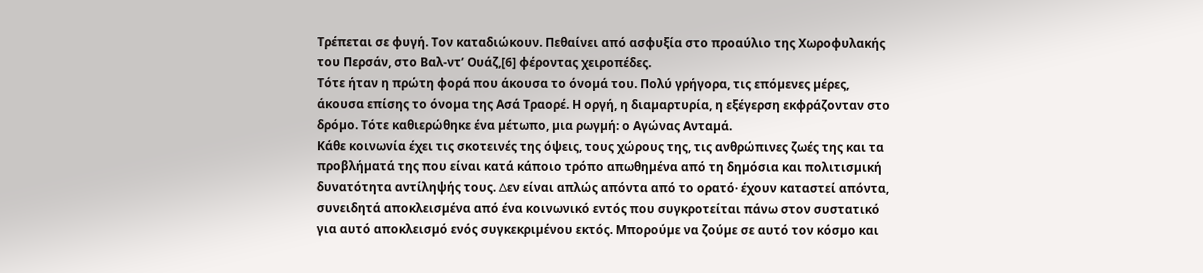Τρέπεται σε φυγή. Τον καταδιώκουν. Πεθαίνει από ασφυξία στο προαύλιο της Χωροφυλακής του Περσάν, στο Βαλ-ντ’ Ουάζ,[6] φέροντας χειροπέδες.
Τότε ήταν η πρώτη φορά που άκουσα το όνοµά του. Πολύ γρήγορα, τις επόµενες µέρες, άκουσα επίσης το όνοµα της Ασά Τραορέ. Η οργή, η διαµαρτυρία, η εξέγερση εκφράζονταν στο δρόµο. Τότε καθιερώθηκε ένα µέτωπο, µια ρωγµή: ο Αγώνας Ανταµά.
Κάθε κοινωνία έχει τις σκοτεινές της όψεις, τους χώρους της, τις ανθρώπινες ζωές της και τα προβλήµατά της που είναι κατά κάποιο τρόπο απωθηµένα από τη δηµόσια και πολιτισµική δυνατότητα αντίληψής τους. ∆εν είναι απλώς απόντα από το ορατό· έχουν καταστεί απόντα, συνειδητά αποκλεισµένα από ένα κοινωνικό εντός που συγκροτείται πάνω στον συστατικό για αυτό αποκλεισµό ενός συγκεκριµένου εκτός. Μπορούµε να ζούµε σε αυτό τον κόσµο και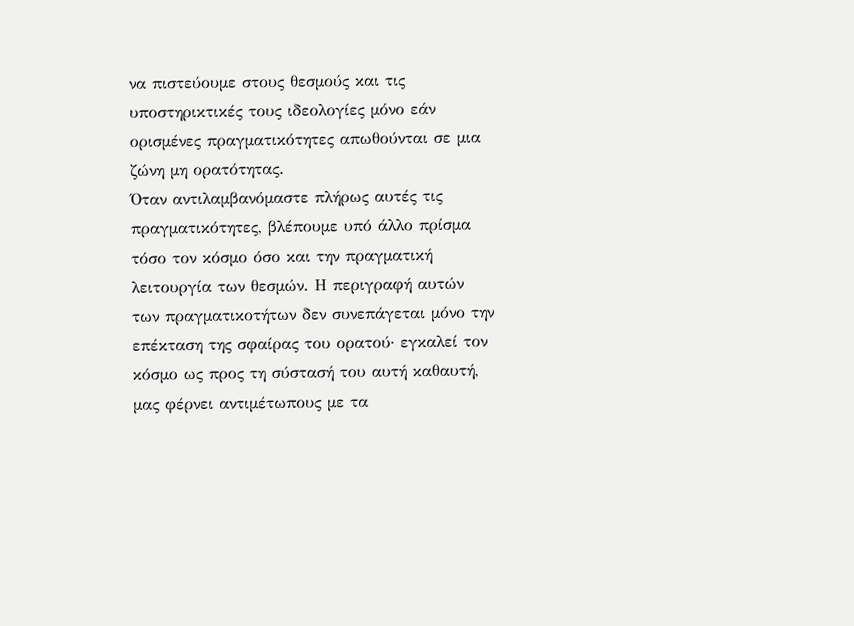να πιστεύουµε στους θεσµούς και τις υποστηρικτικές τους ιδεολογίες µόνο εάν ορισµένες πραγµατικότητες απωθούνται σε µια ζώνη µη ορατότητας.
Όταν αντιλαµβανόµαστε πλήρως αυτές τις πραγµατικότητες, βλέπουµε υπό άλλο πρίσµα τόσο τον κόσµο όσο και την πραγµατική λειτουργία των θεσµών. Η περιγραφή αυτών των πραγµατικοτήτων δεν συνεπάγεται µόνο την επέκταση της σφαίρας του ορατού· εγκαλεί τον κόσµο ως προς τη σύστασή του αυτή καθαυτή, µας φέρνει αντιµέτωπους µε τα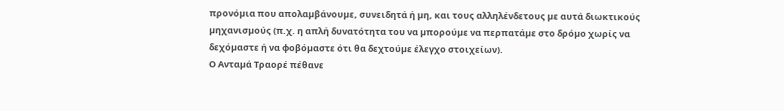προνόµια που απολαµβάνουµε, συνειδητά ή µη, και τους αλληλένδετους µε αυτά διωκτικούς µηχανισµούς (π.χ. η απλή δυνατότητα του να µπορούµε να περπατάµε στο δρόµο χωρίς να δεχόµαστε ή να φοβόµαστε ότι θα δεχτούµε έλεγχο στοιχείων).
Ο Ανταµά Τραορέ πέθανε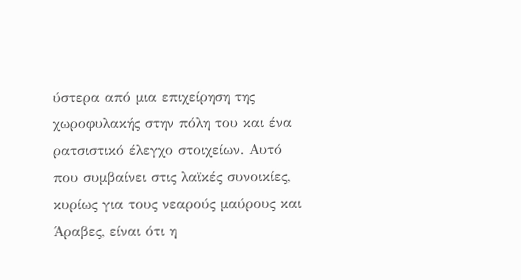ύστερα από µια επιχείρηση της χωροφυλακής στην πόλη του και ένα ρατσιστικό έλεγχο στοιχείων. Αυτό που συµβαίνει στις λαϊκές συνοικίες, κυρίως για τους νεαρούς µαύρους και Άραβες, είναι ότι η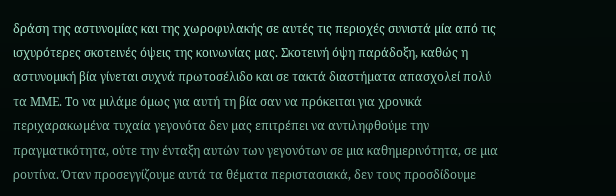δράση της αστυνοµίας και της χωροφυλακής σε αυτές τις περιοχές συνιστά µία από τις ισχυρότερες σκοτεινές όψεις της κοινωνίας µας. Σκοτεινή όψη παράδοξη, καθώς η αστυνοµική βία γίνεται συχνά πρωτοσέλιδο και σε τακτά διαστήµατα απασχολεί πολύ τα ΜΜΕ. Το να µιλάµε όµως για αυτή τη βία σαν να πρόκειται για χρονικά περιχαρακωµένα τυχαία γεγονότα δεν µας επιτρέπει να αντιληφθούµε την πραγµατικότητα, ούτε την ένταξη αυτών των γεγονότων σε µια καθηµερινότητα, σε µια ρουτίνα. Όταν προσεγγίζουµε αυτά τα θέµατα περιστασιακά, δεν τους προσδίδουµε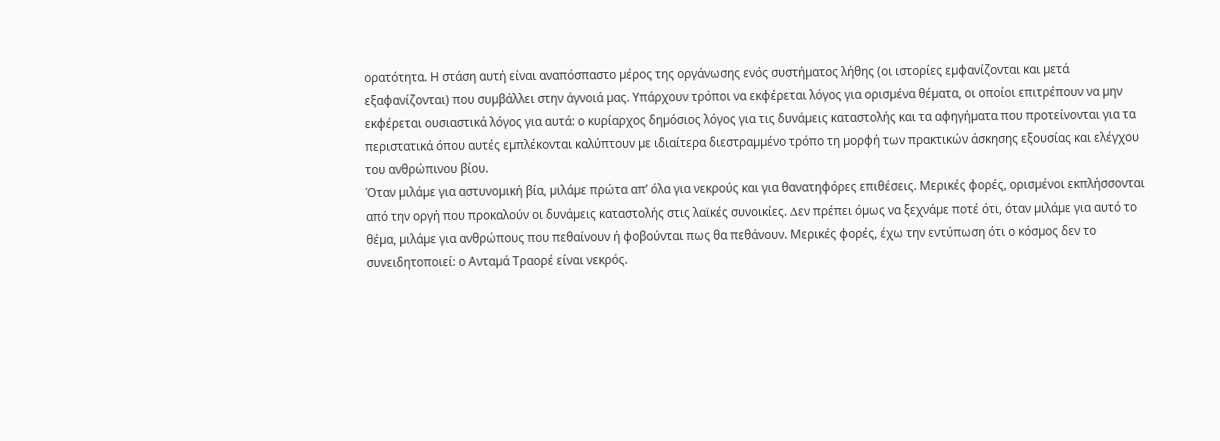ορατότητα. Η στάση αυτή είναι αναπόσπαστο µέρος της οργάνωσης ενός συστήµατος λήθης (οι ιστορίες εµφανίζονται και µετά εξαφανίζονται) που συµβάλλει στην άγνοιά µας. Υπάρχουν τρόποι να εκφέρεται λόγος για ορισµένα θέµατα, οι οποίοι επιτρέπουν να µην εκφέρεται ουσιαστικά λόγος για αυτά: ο κυρίαρχος δηµόσιος λόγος για τις δυνάµεις καταστολής και τα αφηγήµατα που προτείνονται για τα περιστατικά όπου αυτές εµπλέκονται καλύπτουν µε ιδιαίτερα διεστραµµένο τρόπο τη µορφή των πρακτικών άσκησης εξουσίας και ελέγχου του ανθρώπινου βίου.
Όταν µιλάµε για αστυνοµική βία, µιλάµε πρώτα απ’ όλα για νεκρούς και για θανατηφόρες επιθέσεις. Μερικές φορές, ορισµένοι εκπλήσσονται από την οργή που προκαλούν οι δυνάµεις καταστολής στις λαϊκές συνοικίες. ∆εν πρέπει όµως να ξεχνάµε ποτέ ότι, όταν µιλάµε για αυτό το θέµα, µιλάµε για ανθρώπους που πεθαίνουν ή φοβούνται πως θα πεθάνουν. Μερικές φορές, έχω την εντύπωση ότι ο κόσµος δεν το συνειδητοποιεί: ο Ανταµά Τραορέ είναι νεκρός.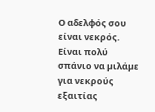Ο αδελφός σου είναι νεκρός.
Είναι πολύ σπάνιο να µιλάµε για νεκρούς εξαιτίας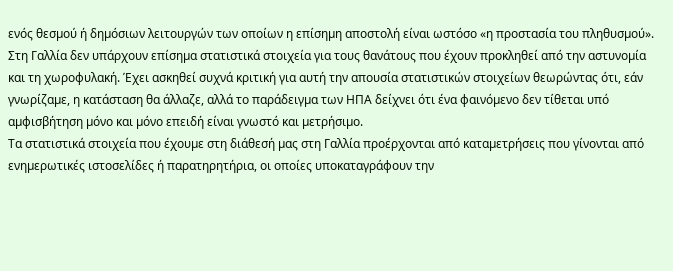ενός θεσµού ή δηµόσιων λειτουργών των οποίων η επίσηµη αποστολή είναι ωστόσο «η προστασία του πληθυσµού».
Στη Γαλλία δεν υπάρχουν επίσηµα στατιστικά στοιχεία για τους θανάτους που έχουν προκληθεί από την αστυνοµία και τη χωροφυλακή. Έχει ασκηθεί συχνά κριτική για αυτή την απουσία στατιστικών στοιχείων θεωρώντας ότι, εάν γνωρίζαµε, η κατάσταση θα άλλαζε, αλλά το παράδειγµα των ΗΠΑ δείχνει ότι ένα φαινόµενο δεν τίθεται υπό αµφισβήτηση µόνο και µόνο επειδή είναι γνωστό και µετρήσιµο.
Τα στατιστικά στοιχεία που έχουµε στη διάθεσή µας στη Γαλλία προέρχονται από καταµετρήσεις που γίνονται από ενηµερωτικές ιστοσελίδες ή παρατηρητήρια, οι οποίες υποκαταγράφουν την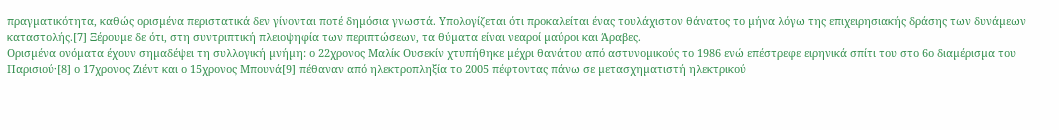πραγµατικότητα, καθώς ορισµένα περιστατικά δεν γίνονται ποτέ δηµόσια γνωστά. Υπολογίζεται ότι προκαλείται ένας τουλάχιστον θάνατος το µήνα λόγω της επιχειρησιακής δράσης των δυνάµεων καταστολής.[7] Ξέρουµε δε ότι, στη συντριπτική πλειοψηφία των περιπτώσεων, τα θύµατα είναι νεαροί µαύροι και Άραβες.
Ορισµένα ονόµατα έχουν σηµαδέψει τη συλλογική µνήµη: ο 22χρονος Μαλίκ Ουσεκίν χτυπήθηκε µέχρι θανάτου από αστυνοµικούς το 1986 ενώ επέστρεφε ειρηνικά σπίτι του στο 6ο διαµέρισµα του Παρισιού·[8] ο 17χρονος Ζιέντ και ο 15χρονος Μπουνά[9] πέθαναν από ηλεκτροπληξία το 2005 πέφτοντας πάνω σε µετασχηµατιστή ηλεκτρικού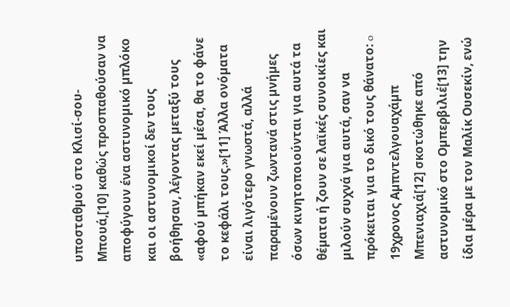υποσταθµού στο Κλισί-σου-Μπουά,[10] καθώς προσπαθούσαν να αποφύγουν ένα αστυνοµικό µπλόκο και οι αστυνοµικοί δεν τους βοήθησαν, λέγοντας µεταξύ τους «αφού µπήκαν εκεί µέσα, θα το φάνε το κεφάλι τους.»[11] Άλλα ονόµατα είναι λιγότερο γνωστά, αλλά παραµένουν ζωντανά στις µνήµες όσων κινητοποιούνται για αυτά τα θέµατα ή ζουν σε λαϊκές συνοικίες και µιλούν συχνά για αυτά, σαν να πρόκειται για το δικό τους θάνατο: o 19χρονος Αµπντελγουαχάµπ Μπενιαχιά[12] σκοτώθηκε από αστυνοµικό στο Οµπερβιλιέ[13] την ίδια µέρα µε τον Μαλίκ Ουσεκίν, ενώ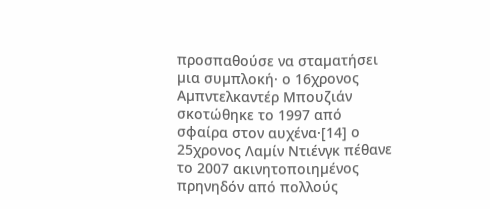προσπαθούσε να σταµατήσει µια συµπλοκή· ο 16χρονος Αµπντελκαντέρ Μπουζιάν σκοτώθηκε το 1997 από σφαίρα στον αυχένα·[14] ο 25χρονος Λαµίν Ντιένγκ πέθανε το 2007 ακινητοποιηµένος πρηνηδόν από πολλούς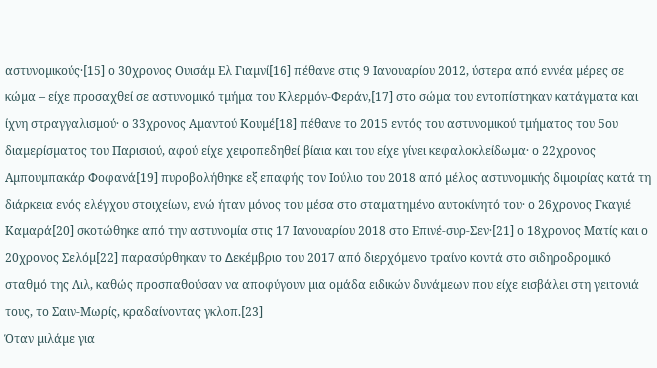αστυνοµικούς·[15] ο 30χρονος Ουισάµ Ελ Γιαµνί[16] πέθανε στις 9 Ιανουαρίου 2012, ύστερα από εννέα µέρες σε κώµα – είχε προσαχθεί σε αστυνοµικό τµήµα του Κλερµόν-Φεράν,[17] στο σώµα του εντοπίστηκαν κατάγµατα και ίχνη στραγγαλισµού· ο 33χρονος Αµαντού Κουµέ[18] πέθανε το 2015 εντός του αστυνοµικού τµήµατος του 5ου διαµερίσµατος του Παρισιού, αφού είχε χειροπεδηθεί βίαια και του είχε γίνει κεφαλοκλείδωµα· ο 22χρονος Αµπουµπακάρ Φοφανά[19] πυροβολήθηκε εξ επαφής τον Ιούλιο του 2018 από µέλος αστυνοµικής διµοιρίας κατά τη διάρκεια ενός ελέγχου στοιχείων, ενώ ήταν µόνος του µέσα στο σταµατηµένο αυτοκίνητό του· ο 26χρονος Γκαγιέ Καµαρά[20] σκοτώθηκε από την αστυνοµία στις 17 Ιανουαρίου 2018 στο Επινέ-συρ-Σεν·[21] ο 18χρονος Ματίς και ο 20χρονος Σελόµ[22] παρασύρθηκαν το ∆εκέµβριο του 2017 από διερχόµενο τραίνο κοντά στο σιδηροδροµικό σταθµό της Λιλ, καθώς προσπαθούσαν να αποφύγουν µια οµάδα ειδικών δυνάµεων που είχε εισβάλει στη γειτονιά τους, το Σαιν-Μωρίς, κραδαίνοντας γκλοπ.[23]
Όταν µιλάµε για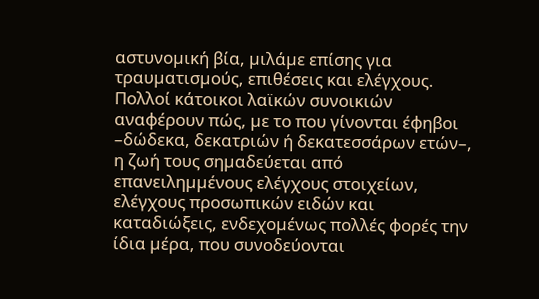αστυνοµική βία, µιλάµε επίσης για τραυµατισµούς, επιθέσεις και ελέγχους. Πολλοί κάτοικοι λαϊκών συνοικιών αναφέρουν πώς, µε το που γίνονται έφηβοι –δώδεκα, δεκατριών ή δεκατεσσάρων ετών–, η ζωή τους σηµαδεύεται από επανειληµµένους ελέγχους στοιχείων, ελέγχους προσωπικών ειδών και καταδιώξεις, ενδεχοµένως πολλές φορές την ίδια µέρα, που συνοδεύονται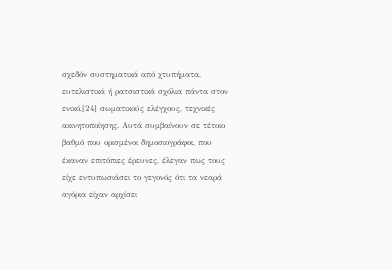σχεδόν συστηµατικά από χτυπήµατα, ευτελιστικά ή ρατσιστικά σχόλια πάντα στον ενικό,[24] σωµατικούς ελέγχους, τεχνικές ακινητοποίησης. Αυτά συµβαίνουν σε τέτοιο βαθµό που ορισµένοι δηµοσιογράφοι, που έκαναν επιτόπιες έρευνες, έλεγαν πως τους είχε εντυπωσιάσει το γεγονός ότι τα νεαρά αγόρια είχαν αρχίσει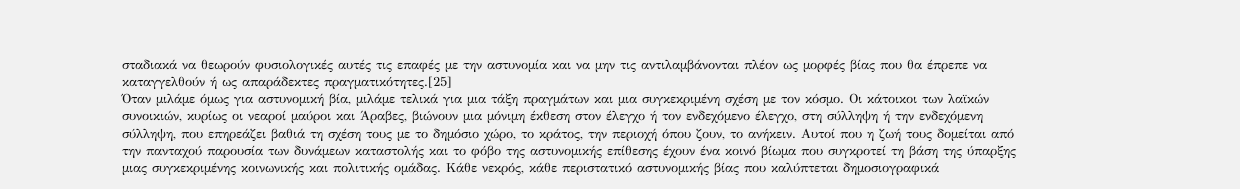σταδιακά να θεωρούν φυσιολογικές αυτές τις επαφές µε την αστυνοµία και να µην τις αντιλαµβάνονται πλέον ως µορφές βίας που θα έπρεπε να καταγγελθούν ή ως απαράδεκτες πραγµατικότητες.[25]
Όταν µιλάµε όµως για αστυνοµική βία, µιλάµε τελικά για µια τάξη πραγµάτων και µια συγκεκριµένη σχέση µε τον κόσµο. Οι κάτοικοι των λαϊκών συνοικιών, κυρίως οι νεαροί µαύροι και Άραβες, βιώνουν µια µόνιµη έκθεση στον έλεγχο ή τον ενδεχόµενο έλεγχο, στη σύλληψη ή την ενδεχόµενη σύλληψη, που επηρεάζει βαθιά τη σχέση τους µε το δηµόσιο χώρο, το κράτος, την περιοχή όπου ζουν, το ανήκειν. Αυτοί που η ζωή τους δοµείται από την πανταχού παρουσία των δυνάµεων καταστολής και το φόβο της αστυνοµικής επίθεσης έχουν ένα κοινό βίωµα που συγκροτεί τη βάση της ύπαρξης µιας συγκεκριµένης κοινωνικής και πολιτικής οµάδας. Κάθε νεκρός, κάθε περιστατικό αστυνοµικής βίας που καλύπτεται δηµοσιογραφικά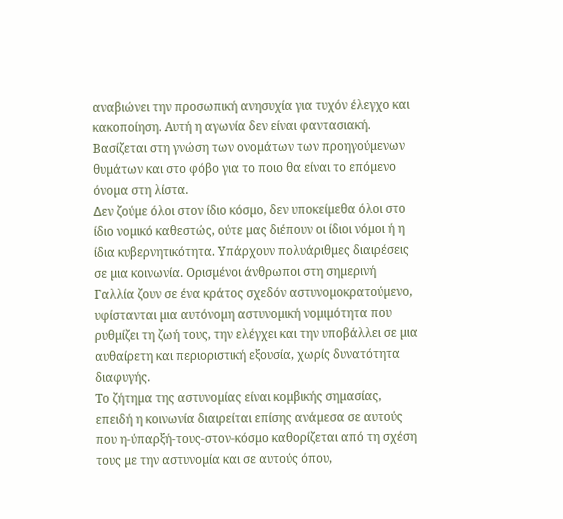αναβιώνει την προσωπική ανησυχία για τυχόν έλεγχο και κακοποίηση. Αυτή η αγωνία δεν είναι φαντασιακή. Βασίζεται στη γνώση των ονοµάτων των προηγούµενων θυµάτων και στο φόβο για το ποιο θα είναι το επόµενο όνοµα στη λίστα.
∆εν ζούµε όλοι στον ίδιο κόσµο, δεν υποκείµεθα όλοι στο ίδιο νοµικό καθεστώς, ούτε µας διέπουν οι ίδιοι νόµοι ή η ίδια κυβερνητικότητα. Υπάρχουν πολυάριθµες διαιρέσεις σε µια κοινωνία. Ορισµένοι άνθρωποι στη σηµερινή Γαλλία ζουν σε ένα κράτος σχεδόν αστυνοµοκρατούµενο, υφίστανται µια αυτόνοµη αστυνοµική νοµιµότητα που ρυθµίζει τη ζωή τους, την ελέγχει και την υποβάλλει σε µια αυθαίρετη και περιοριστική εξουσία, χωρίς δυνατότητα διαφυγής.
Το ζήτηµα της αστυνοµίας είναι κοµβικής σηµασίας, επειδή η κοινωνία διαιρείται επίσης ανάµεσα σε αυτούς που η-ύπαρξή-τους-στον-κόσµο καθορίζεται από τη σχέση τους µε την αστυνοµία και σε αυτούς όπου,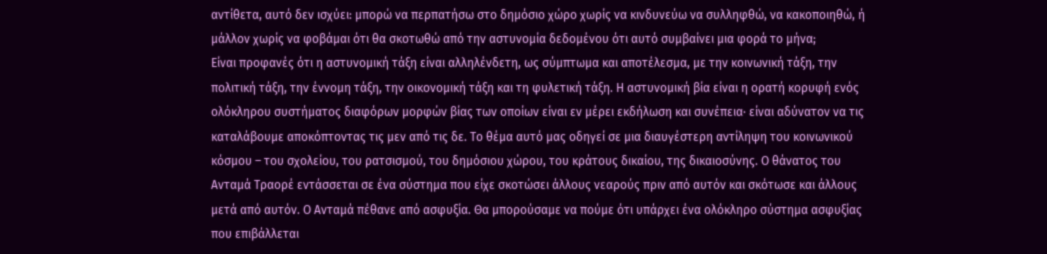αντίθετα, αυτό δεν ισχύει: µπορώ να περπατήσω στο δηµόσιο χώρο χωρίς να κινδυνεύω να συλληφθώ, να κακοποιηθώ, ή µάλλον χωρίς να φοβάµαι ότι θα σκοτωθώ από την αστυνοµία δεδοµένου ότι αυτό συµβαίνει µια φορά το µήνα;
Είναι προφανές ότι η αστυνοµική τάξη είναι αλληλένδετη, ως σύµπτωµα και αποτέλεσµα, µε την κοινωνική τάξη, την πολιτική τάξη, την έννοµη τάξη, την οικονοµική τάξη και τη φυλετική τάξη. Η αστυνοµική βία είναι η ορατή κορυφή ενός ολόκληρου συστήµατος διαφόρων µορφών βίας των οποίων είναι εν µέρει εκδήλωση και συνέπεια· είναι αδύνατον να τις καταλάβουµε αποκόπτοντας τις µεν από τις δε. Το θέµα αυτό µας οδηγεί σε µια διαυγέστερη αντίληψη του κοινωνικού κόσµου – του σχολείου, του ρατσισµού, του δηµόσιου χώρου, του κράτους δικαίου, της δικαιοσύνης. Ο θάνατος του Ανταµά Τραορέ εντάσσεται σε ένα σύστηµα που είχε σκοτώσει άλλους νεαρούς πριν από αυτόν και σκότωσε και άλλους µετά από αυτόν. Ο Ανταµά πέθανε από ασφυξία. Θα µπορούσαµε να πούµε ότι υπάρχει ένα ολόκληρο σύστηµα ασφυξίας που επιβάλλεται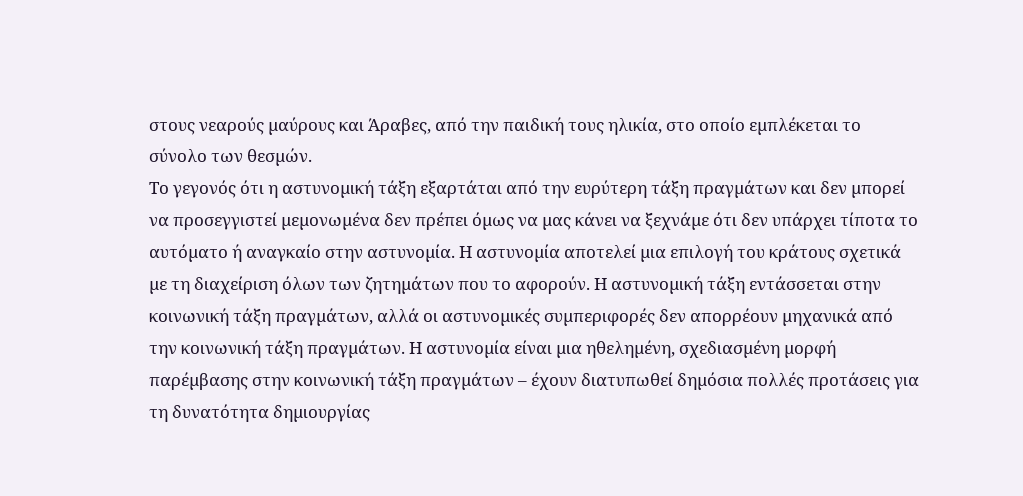στους νεαρούς µαύρους και Άραβες, από την παιδική τους ηλικία, στο οποίο εµπλέκεται το σύνολο των θεσµών.
Το γεγονός ότι η αστυνοµική τάξη εξαρτάται από την ευρύτερη τάξη πραγµάτων και δεν µπορεί να προσεγγιστεί µεµονωµένα δεν πρέπει όµως να µας κάνει να ξεχνάµε ότι δεν υπάρχει τίποτα το αυτόµατο ή αναγκαίο στην αστυνοµία. Η αστυνοµία αποτελεί µια επιλογή του κράτους σχετικά µε τη διαχείριση όλων των ζητηµάτων που το αφορούν. Η αστυνοµική τάξη εντάσσεται στην κοινωνική τάξη πραγµάτων, αλλά οι αστυνοµικές συµπεριφορές δεν απορρέουν µηχανικά από την κοινωνική τάξη πραγµάτων. Η αστυνοµία είναι µια ηθεληµένη, σχεδιασµένη µορφή παρέµβασης στην κοινωνική τάξη πραγµάτων – έχουν διατυπωθεί δηµόσια πολλές προτάσεις για τη δυνατότητα δηµιουργίας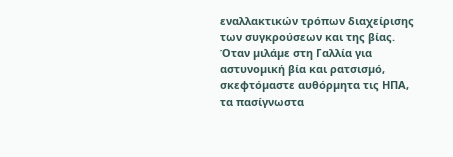εναλλακτικών τρόπων διαχείρισης των συγκρούσεων και της βίας.
Όταν µιλάµε στη Γαλλία για αστυνοµική βία και ρατσισµό, σκεφτόµαστε αυθόρµητα τις ΗΠΑ, τα πασίγνωστα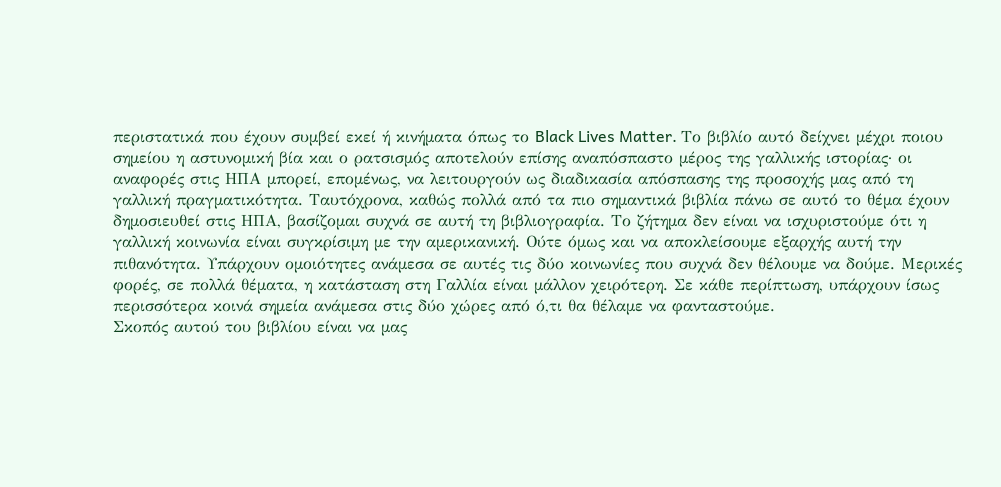περιστατικά που έχουν συµβεί εκεί ή κινήµατα όπως το Black Lives Matter. Το βιβλίο αυτό δείχνει µέχρι ποιου σηµείου η αστυνοµική βία και ο ρατσισµός αποτελούν επίσης αναπόσπαστο µέρος της γαλλικής ιστορίας· οι αναφορές στις ΗΠΑ µπορεί, εποµένως, να λειτουργούν ως διαδικασία απόσπασης της προσοχής µας από τη γαλλική πραγµατικότητα. Ταυτόχρονα, καθώς πολλά από τα πιο σηµαντικά βιβλία πάνω σε αυτό το θέµα έχουν δηµοσιευθεί στις ΗΠΑ, βασίζοµαι συχνά σε αυτή τη βιβλιογραφία. Το ζήτηµα δεν είναι να ισχυριστούµε ότι η γαλλική κοινωνία είναι συγκρίσιµη µε την αµερικανική. Ούτε όµως και να αποκλείσουµε εξαρχής αυτή την πιθανότητα. Υπάρχουν οµοιότητες ανάµεσα σε αυτές τις δύο κοινωνίες που συχνά δεν θέλουµε να δούµε. Μερικές φορές, σε πολλά θέµατα, η κατάσταση στη Γαλλία είναι µάλλον χειρότερη. Σε κάθε περίπτωση, υπάρχουν ίσως περισσότερα κοινά σηµεία ανάµεσα στις δύο χώρες από ό,τι θα θέλαµε να φανταστούµε.
Σκοπός αυτού του βιβλίου είναι να µας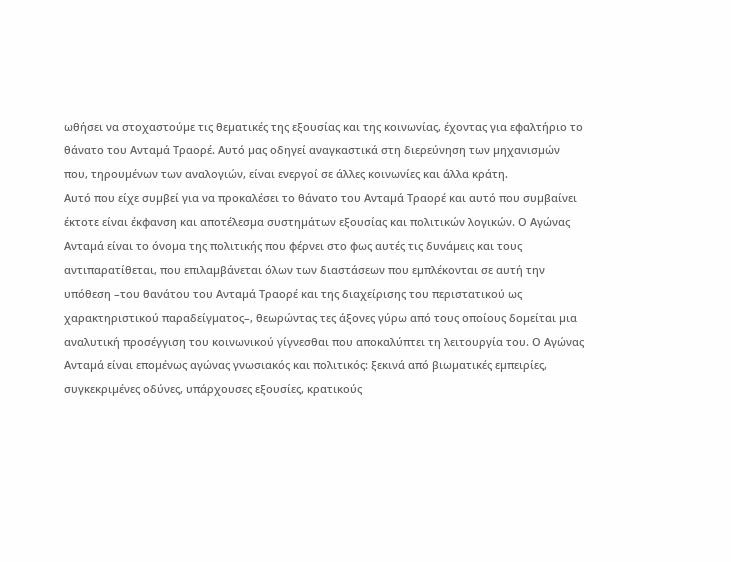ωθήσει να στοχαστούµε τις θεµατικές της εξουσίας και της κοινωνίας, έχοντας για εφαλτήριο το θάνατο του Ανταµά Τραορέ. Αυτό µας οδηγεί αναγκαστικά στη διερεύνηση των µηχανισµών που, τηρουµένων των αναλογιών, είναι ενεργοί σε άλλες κοινωνίες και άλλα κράτη.
Αυτό που είχε συµβεί για να προκαλέσει το θάνατο του Ανταµά Τραορέ και αυτό που συµβαίνει έκτοτε είναι έκφανση και αποτέλεσµα συστηµάτων εξουσίας και πολιτικών λογικών. Ο Αγώνας Ανταµά είναι το όνοµα της πολιτικής που φέρνει στο φως αυτές τις δυνάµεις και τους αντιπαρατίθεται, που επιλαµβάνεται όλων των διαστάσεων που εµπλέκονται σε αυτή την υπόθεση –του θανάτου του Ανταµά Τραορέ και της διαχείρισης του περιστατικού ως χαρακτηριστικού παραδείγµατος–, θεωρώντας τες άξονες γύρω από τους οποίους δοµείται µια αναλυτική προσέγγιση του κοινωνικού γίγνεσθαι που αποκαλύπτει τη λειτουργία του. Ο Αγώνας Ανταµά είναι εποµένως αγώνας γνωσιακός και πολιτικός: ξεκινά από βιωµατικές εµπειρίες, συγκεκριµένες οδύνες, υπάρχουσες εξουσίες, κρατικούς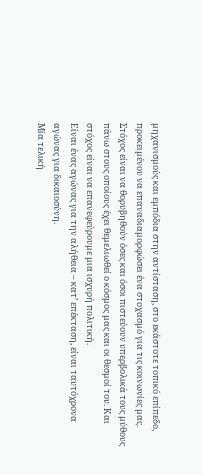µηχανισµούς και εµπόδια στην αντίσταση, στο εκάστοτε τοπικό επίπεδο, προκειµένου να επαναδιαµορφώσει ένα στοχασµό για τις κοινωνίες µας. Στόχος είναι να θορυβηθούν όσες και όσοι πιστεύουν υπερβολικά τους µύθους πάνω στους οποίους έχει θεµελιωθεί ο κόσµος µας και οι θεσµοί του. Και στόχος είναι να επανεφεύρουµε µια ισχυρή πολιτική.
Είναι ένας αγώνας για την αλήθεια – κατ’ επέκταση, είναι ταυτόχρονα αγώνας για δικαιοσύνη.
Μία τελική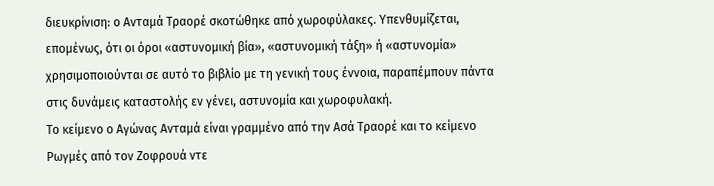διευκρίνιση: ο Ανταµά Τραορέ σκοτώθηκε από χωροφύλακες. Υπενθυµίζεται, εποµένως, ότι οι όροι «αστυνοµική βία», «αστυνοµική τάξη» ή «αστυνοµία» χρησιµοποιούνται σε αυτό το βιβλίο µε τη γενική τους έννοια, παραπέµπουν πάντα στις δυνάµεις καταστολής εν γένει, αστυνοµία και χωροφυλακή.
Το κείμενο ο Αγώνας Ανταμά είναι γραμμένο από την Ασά Τραορέ και το κείμενο Ρωγμές από τον Ζοφρουά ντε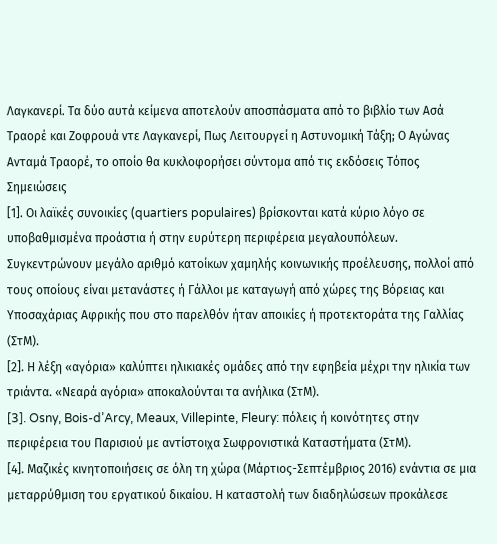Λαγκανερί. Τα δύο αυτά κείμενα αποτελούν αποσπάσματα από το βιβλίο των Ασά Τραορέ και Ζοφρουά ντε Λαγκανερί, Πως Λειτουργεί η Αστυνομική Τάξη; Ο Αγώνας Ανταμά Τραορέ, το οποίο θα κυκλοφορήσει σύντομα από τις εκδόσεις Τόπος
Σημειώσεις
[1]. Οι λαϊκές συνοικίες (quartiers populaires) βρίσκονται κατά κύριο λόγο σε υποβαθµισµένα προάστια ή στην ευρύτερη περιφέρεια µεγαλουπόλεων. Συγκεντρώνουν µεγάλο αριθµό κατοίκων χαµηλής κοινωνικής προέλευσης, πολλοί από τους οποίους είναι µετανάστες ή Γάλλοι µε καταγωγή από χώρες της Βόρειας και Υποσαχάριας Αφρικής που στο παρελθόν ήταν αποικίες ή προτεκτοράτα της Γαλλίας (ΣτΜ).
[2]. Η λέξη «αγόρια» καλύπτει ηλικιακές οµάδες από την εφηβεία µέχρι την ηλικία των τριάντα. «Νεαρά αγόρια» αποκαλούνται τα ανήλικα (ΣτΜ).
[3]. Osny, Bois-d’Arcy, Meaux, Villepinte, Fleury: πόλεις ή κοινότητες στην περιφέρεια του Παρισιού µε αντίστοιχα Σωφρονιστικά Καταστήµατα (ΣτΜ).
[4]. Μαζικές κινητοποιήσεις σε όλη τη χώρα (Μάρτιος-Σεπτέµβριος 2016) ενάντια σε µια µεταρρύθµιση του εργατικού δικαίου. Η καταστολή των διαδηλώσεων προκάλεσε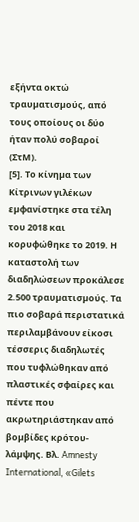εξήντα οκτώ τραυµατισµούς, από τους οποίους οι δύο ήταν πολύ σοβαροί (ΣτΜ).
[5]. Το κίνηµα των Κίτρινων γιλέκων εµφανίστηκε στα τέλη του 2018 και κορυφώθηκε το 2019. Η καταστολή των διαδηλώσεων προκάλεσε 2.500 τραυµατισµούς. Τα πιο σοβαρά περιστατικά περιλαµβάνουν είκοσι τέσσερις διαδηλωτές που τυφλώθηκαν από πλαστικές σφαίρες και πέντε που ακρωτηριάστηκαν από βοµβίδες κρότου-λάµψης. Βλ. Amnesty International, «Gilets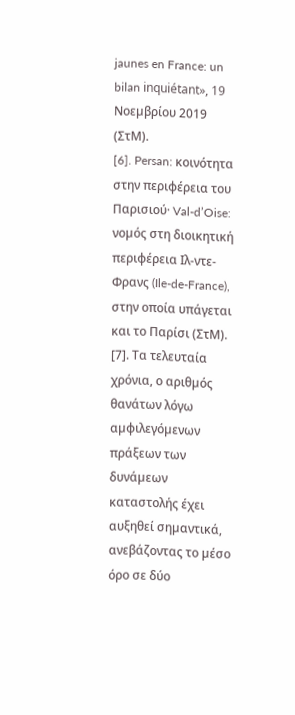jaunes en France: un bilan inquiétant», 19 Νοεµβρίου 2019 (ΣτΜ).
[6]. Persan: κοινότητα στην περιφέρεια του Παρισιού· Val-d’Oise: νοµός στη διοικητική περιφέρεια Ιλ-ντε-Φρανς (Ile-de-France), στην οποία υπάγεται και το Παρίσι (ΣτΜ).
[7]. Τα τελευταία χρόνια, ο αριθµός θανάτων λόγω αµφιλεγόµενων πράξεων των δυνάµεων καταστολής έχει αυξηθεί σηµαντικά, ανεβάζοντας το µέσο όρο σε δύο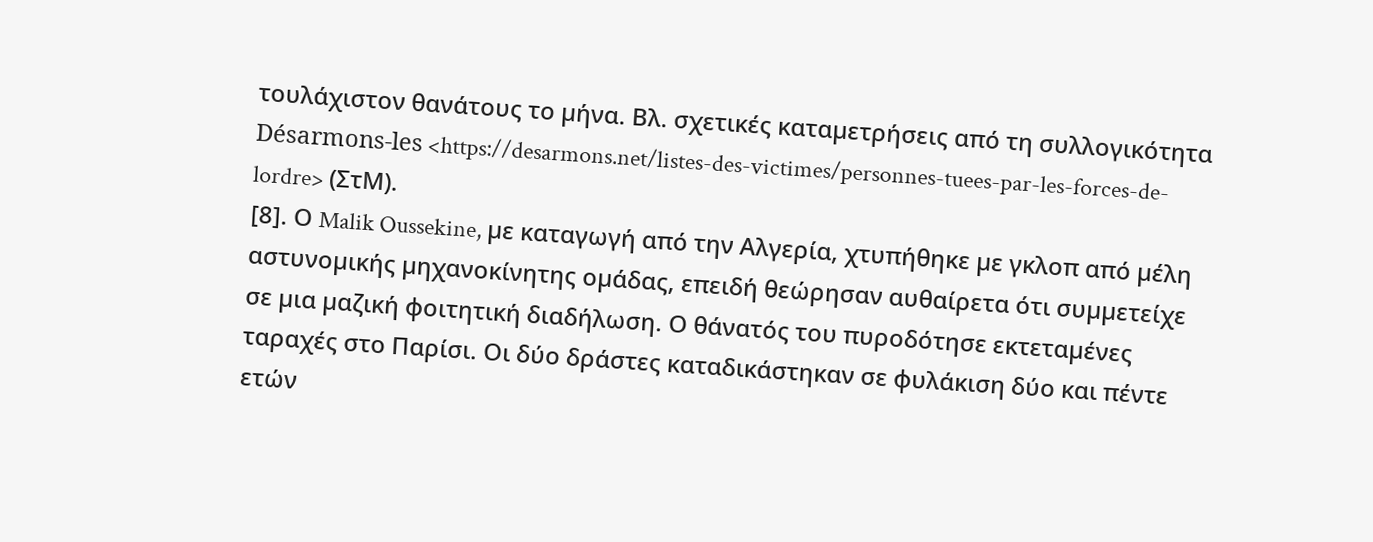τουλάχιστον θανάτους το µήνα. Βλ. σχετικές καταµετρήσεις από τη συλλογικότητα Désarmons-les <https://desarmons.net/listes-des-victimes/personnes-tuees-par-les-forces-de-lordre> (ΣτΜ).
[8]. Ο Malik Oussekine, µε καταγωγή από την Αλγερία, χτυπήθηκε µε γκλοπ από µέλη αστυνοµικής µηχανοκίνητης οµάδας, επειδή θεώρησαν αυθαίρετα ότι συµµετείχε σε µια µαζική φοιτητική διαδήλωση. Ο θάνατός του πυροδότησε εκτεταµένες ταραχές στο Παρίσι. Οι δύο δράστες καταδικάστηκαν σε φυλάκιση δύο και πέντε ετών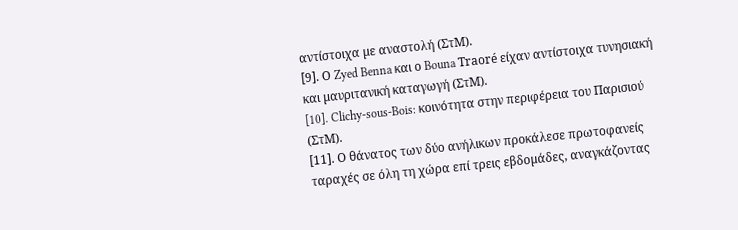αντίστοιχα µε αναστολή (ΣτΜ).
[9]. Ο Zyed Benna και ο Bouna Traoré είχαν αντίστοιχα τυνησιακή και µαυριτανική καταγωγή (ΣτΜ).
[10]. Clichy-sous-Bois: κοινότητα στην περιφέρεια του Παρισιού (ΣτΜ).
[11]. Ο θάνατος των δύο ανήλικων προκάλεσε πρωτοφανείς ταραχές σε όλη τη χώρα επί τρεις εβδοµάδες, αναγκάζοντας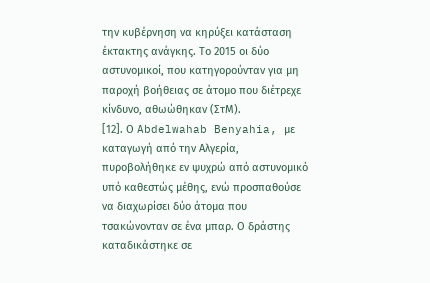την κυβέρνηση να κηρύξει κατάσταση έκτακτης ανάγκης. Το 2015 οι δύο αστυνοµικοί, που κατηγορούνταν για µη παροχή βοήθειας σε άτοµο που διέτρεχε κίνδυνο, αθωώθηκαν (ΣτΜ).
[12]. Ο Abdelwahab Benyahia, µε καταγωγή από την Αλγερία, πυροβολήθηκε εν ψυχρώ από αστυνοµικό υπό καθεστώς µέθης, ενώ προσπαθούσε να διαχωρίσει δύο άτοµα που τσακώνονταν σε ένα µπαρ. Ο δράστης καταδικάστηκε σε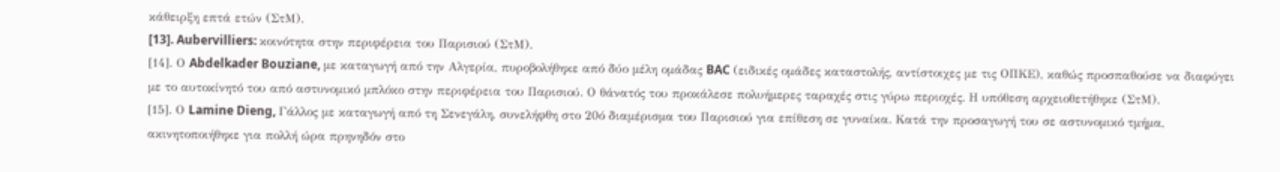κάθειρξη επτά ετών (ΣτΜ).
[13]. Aubervilliers: κοινότητα στην περιφέρεια του Παρισιού (ΣτΜ).
[14]. Ο Abdelkader Bouziane, µε καταγωγή από την Αλγερία, πυροβολήθηκε από δύο µέλη οµάδας BAC (ειδικές οµάδες καταστολής, αντίστοιχες µε τις ΟΠΚΕ), καθώς προσπαθούσε να διαφύγει µε το αυτοκίνητό του από αστυνοµικό µπλόκο στην περιφέρεια του Παρισιού. Ο θάνατός του προκάλεσε πολυήµερες ταραχές στις γύρω περιοχές. Η υπόθεση αρχειοθετήθηκε (ΣτΜ).
[15]. Ο Lamine Dieng, Γάλλος µε καταγωγή από τη Σενεγάλη, συνελήφθη στο 20ό διαµέρισµα του Παρισιού για επίθεση σε γυναίκα. Κατά την προσαγωγή του σε αστυνοµικό τµήµα, ακινητοποιήθηκε για πολλή ώρα πρηνηδόν στο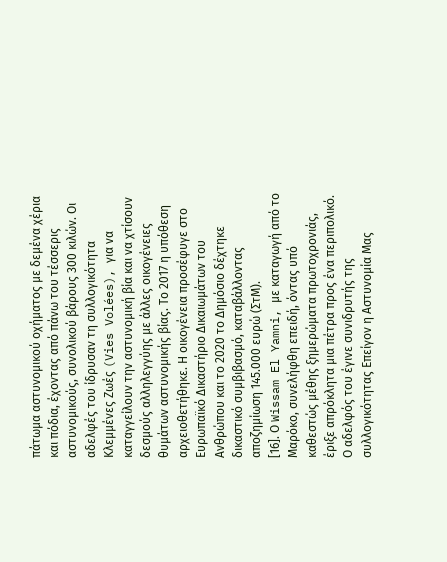πάτωµα αστυνοµικού οχήµατος µε δεµένα χέρια και πόδια, έχοντας από πάνω του τέσσερις αστυνοµικούς, συνολικού βάρους 300 κιλών. Οι αδελφές του ίδρυσαν τη συλλογικότητα Κλεµµένες Ζωές (Vies Volées), για να καταγγείλουν την αστυνοµική βία και να χτίσουν δεσµούς αλληλεγγύης µε άλλες οικογένειες θυµάτων αστυνοµικής βίας. Το 2017 η υπόθεση αρχειοθετήθηκε. Η οικογένεια προσέφυγε στο Ευρωπαϊκό ∆ικαστήριο ∆ικαιωµάτων του Ανθρώπου και το 2020 το ∆ηµόσιο δέχτηκε δικαστικό συµβιβασµό, καταβάλλοντας αποζηµίωση 145.000 ευρώ (ΣτΜ).
[16]. Ο Wissam El Yamni, µε καταγωγή από το Μαρόκο, συνελήφθη επειδή, όντας υπό καθεστώς µέθης ξηµερώµατα πρωτοχρονιάς, έριξε απρόκλητα µια πέτρα προς ένα περιπολικό. Ο αδελφός του έγινε συνιδρυτής της συλλογικότητας Επείγον η Αστυνοµία Μας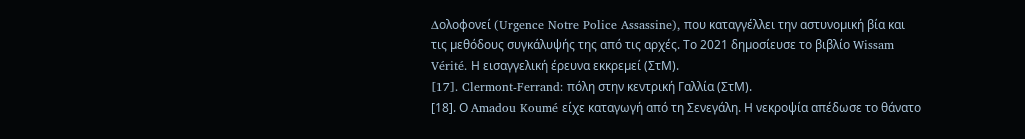∆ολοφονεί (Urgence Notre Police Assassine), που καταγγέλλει την αστυνοµική βία και τις µεθόδους συγκάλυψής της από τις αρχές. Το 2021 δηµοσίευσε το βιβλίο Wissam Vérité. Η εισαγγελική έρευνα εκκρεµεί (ΣτΜ).
[17]. Clermont-Ferrand: πόλη στην κεντρική Γαλλία (ΣτΜ).
[18]. Ο Amadou Koumé είχε καταγωγή από τη Σενεγάλη. Η νεκροψία απέδωσε το θάνατο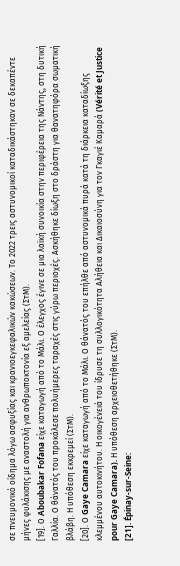σε πνευµονικό οίδηµα λόγω ασφυξίας και κρανιοεγκεφαλικών κακώσεων. Το 2022 τρεις αστυνοµικοί καταδικάστηκαν σε δεκαπέντε µήνες φυλάκισης µε αναστολή για ανθρωποκτονία εξ αµελείας (ΣτΜ).
[19]. Ο Aboubakar Fofana είχε καταγωγή από το Μάλι. Ο έλεγχος έγινε σε µια λαϊκή συνοικία στην περιφέρεια της Νάντης, στη δυτική Γαλλία. Ο θάνατός του προκάλεσε πολυήµερες ταραχές στις γύρω περιοχές. Ασκήθηκε δίωξη στο δράστη για θανατηφόρα σωµατική βλάβη. Η υπόθεση εκκρεµεί (ΣτΜ).
[20]. Ο Gaye Camara είχε καταγωγή από το Μάλι. Ο θάνατός του επήλθε από αστυνοµικά πυρά κατά τη διάρκεια καταδίωξης κλεµµένου αυτοκινήτου. Η οικογένειά του ίδρυσε τη συλλογικότητα Αλήθεια και ∆ικαιοσύνη για τον Γκαγιέ Καµαρά (Vérité et Justice pour Gaye Camara). Η υπόθεση αρχειοθετήθηκε (ΣτΜ).
[21]. Épinay-sur-Seine: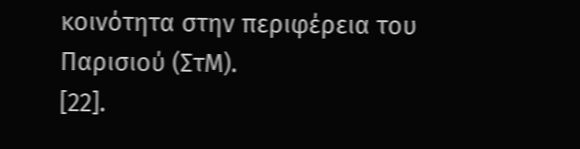κοινότητα στην περιφέρεια του Παρισιού (ΣτΜ).
[22].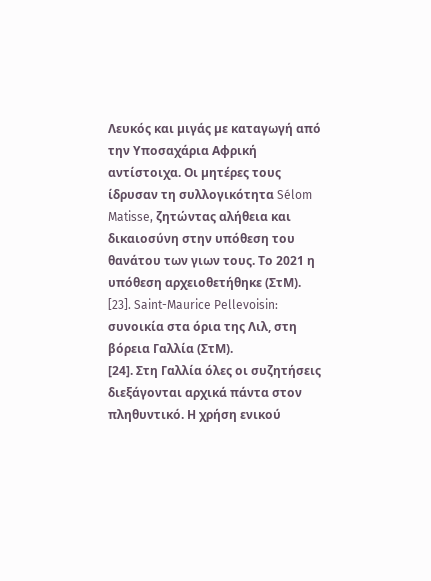Λευκός και µιγάς µε καταγωγή από την Υποσαχάρια Αφρική αντίστοιχα. Οι µητέρες τους ίδρυσαν τη συλλογικότητα Sélom Matisse, ζητώντας αλήθεια και δικαιοσύνη στην υπόθεση του θανάτου των γιων τους. Το 2021 η υπόθεση αρχειοθετήθηκε (ΣτΜ).
[23]. Saint-Maurice Pellevoisin: συνοικία στα όρια της Λιλ, στη βόρεια Γαλλία (ΣτΜ).
[24]. Στη Γαλλία όλες οι συζητήσεις διεξάγονται αρχικά πάντα στον πληθυντικό. Η χρήση ενικού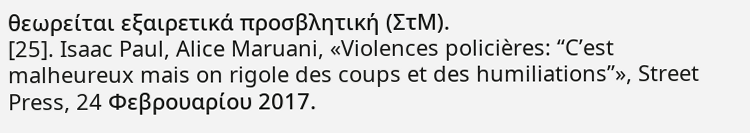θεωρείται εξαιρετικά προσβλητική (ΣτΜ).
[25]. Isaac Paul, Alice Maruani, «Violences policières: “C’est malheureux mais on rigole des coups et des humiliations”», Street Press, 24 Φεβρουαρίου 2017.